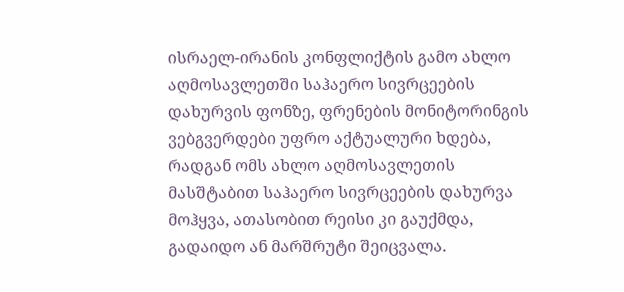ისრაელ-ირანის კონფლიქტის გამო ახლო აღმოსავლეთში საჰაერო სივრცეების დახურვის ფონზე, ფრენების მონიტორინგის ვებგვერდები უფრო აქტუალური ხდება, რადგან ომს ახლო აღმოსავლეთის მასშტაბით საჰაერო სივრცეების დახურვა მოჰყვა, ათასობით რეისი კი გაუქმდა, გადაიდო ან მარშრუტი შეიცვალა.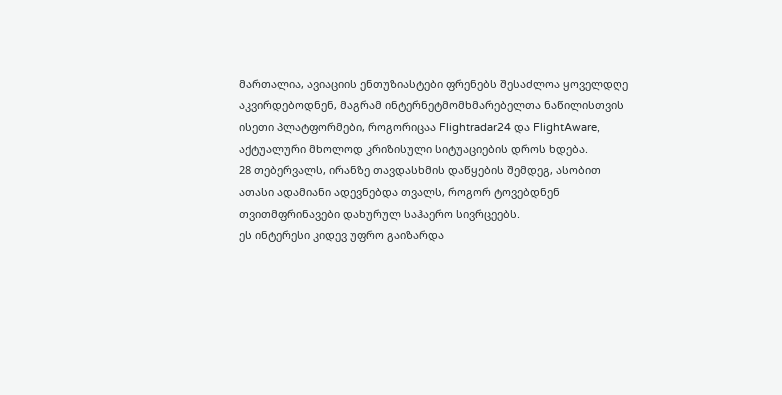მართალია, ავიაციის ენთუზიასტები ფრენებს შესაძლოა ყოველდღე აკვირდებოდნენ, მაგრამ ინტერნეტმომხმარებელთა ნაწილისთვის ისეთი პლატფორმები, როგორიცაა Flightradar24 და FlightAware, აქტუალური მხოლოდ კრიზისული სიტუაციების დროს ხდება.
28 თებერვალს, ირანზე თავდასხმის დაწყების შემდეგ, ასობით ათასი ადამიანი ადევნებდა თვალს, როგორ ტოვებდნენ თვითმფრინავები დახურულ საჰაერო სივრცეებს.
ეს ინტერესი კიდევ უფრო გაიზარდა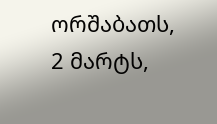ორშაბათს, 2 მარტს,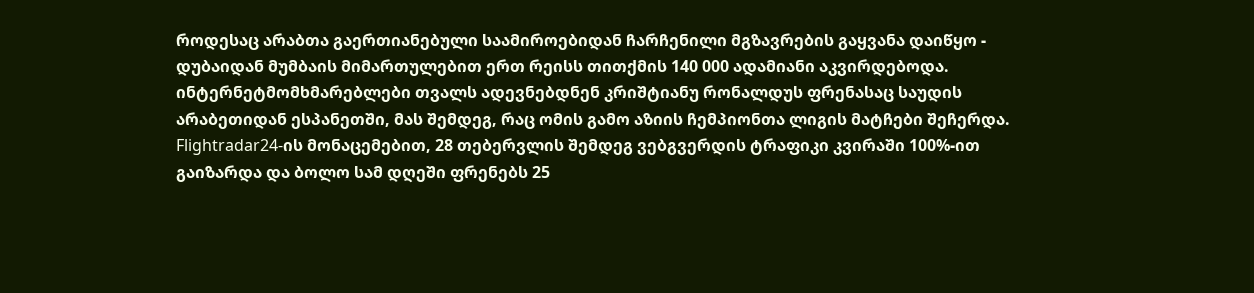როდესაც არაბთა გაერთიანებული საამიროებიდან ჩარჩენილი მგზავრების გაყვანა დაიწყო - დუბაიდან მუმბაის მიმართულებით ერთ რეისს თითქმის 140 000 ადამიანი აკვირდებოდა. ინტერნეტმომხმარებლები თვალს ადევნებდნენ კრიშტიანუ რონალდუს ფრენასაც საუდის არაბეთიდან ესპანეთში, მას შემდეგ, რაც ომის გამო აზიის ჩემპიონთა ლიგის მატჩები შეჩერდა.
Flightradar24-ის მონაცემებით, 28 თებერვლის შემდეგ ვებგვერდის ტრაფიკი კვირაში 100%-ით გაიზარდა და ბოლო სამ დღეში ფრენებს 25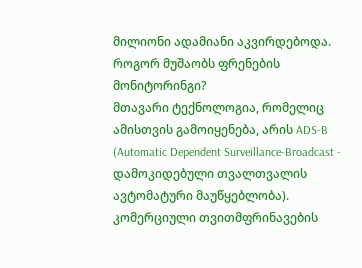მილიონი ადამიანი აკვირდებოდა.
როგორ მუშაობს ფრენების მონიტორინგი?
მთავარი ტექნოლოგია, რომელიც ამისთვის გამოიყენება, არის ADS-B (Automatic Dependent Surveillance-Broadcast - დამოკიდებული თვალთვალის ავტომატური მაუწყებლობა).
კომერციული თვითმფრინავების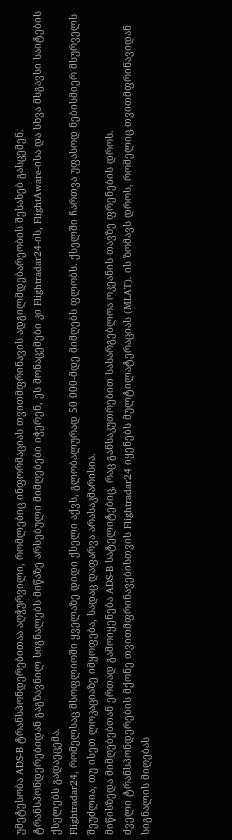უმეტესობა ADS-B ტრანსპონდერებითაა აღჭურვილი, რომლებიც ინფორმაციას თვითმფრინავის ადგილმდებარეობის შესახებ გასცემენ.
ტრანსპონდერებიდან გაგზავნილ სიგნალებს მიწაზე არსებული მიმღებები იჭერენ, ეს მონაცემები კი Flightradar24-ის, FlightAware-ისა და სხვა მსგავსი საიტების ქსელებს გადაეცემა.
Flightradar24, რომელსაც მსოფლიოში ყველაზე დიდი ქსელი აქვს, გლობალურად 50 000-მდე მიმღებს ფლობს. ქსელში ჩართვა უფასოდ ნებისმიერ მსურველს შეუძლია, თუ ისეთ ლოკაციაზე იმყოფება, სადაც დაფარვა არასაკმარისია.
მიწისზედა მიმღებებთან ერთად გამოიყენება ADS-B სატელიტებიც, რაც განსაკუთრებით სასარგებლოა ოკეანის თავზე ფრენების დროს.
ძველი ტრანსპონდერების მქონე თვითმფრინავებისთვის Flightradar24 იყენებს მულტილატერაციას (MLAT). ის ზომავს დროს, რომელიც თვითმფრინავიდან სიგნალის მიღებას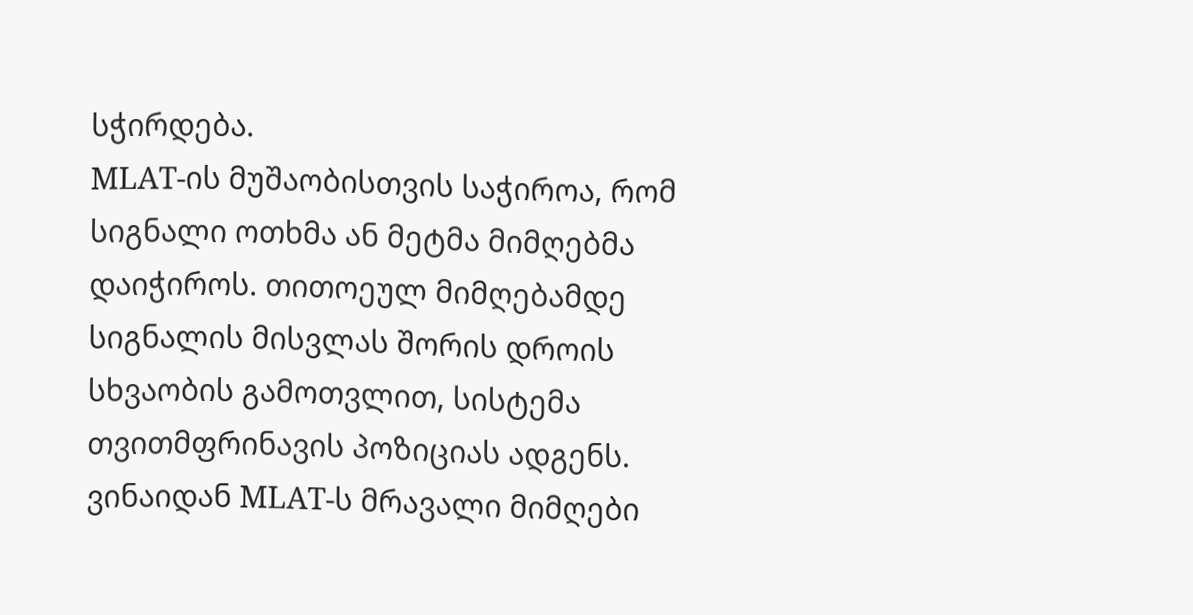სჭირდება.
MLAT-ის მუშაობისთვის საჭიროა, რომ სიგნალი ოთხმა ან მეტმა მიმღებმა დაიჭიროს. თითოეულ მიმღებამდე სიგნალის მისვლას შორის დროის სხვაობის გამოთვლით, სისტემა თვითმფრინავის პოზიციას ადგენს.
ვინაიდან MLAT-ს მრავალი მიმღები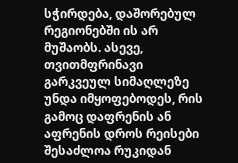სჭირდება, დაშორებულ რეგიონებში ის არ მუშაობს. ასევე, თვითმფრინავი გარკვეულ სიმაღლეზე უნდა იმყოფებოდეს, რის გამოც დაფრენის ან აფრენის დროს რეისები შესაძლოა რუკიდან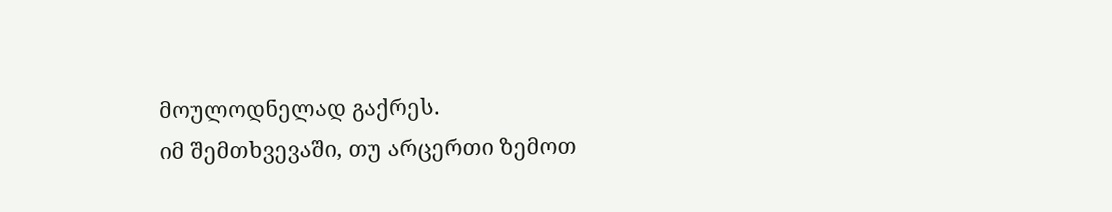მოულოდნელად გაქრეს.
იმ შემთხვევაში, თუ არცერთი ზემოთ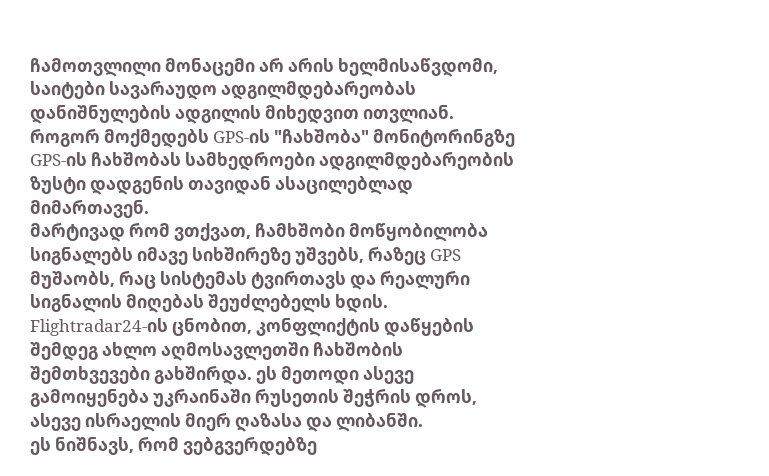ჩამოთვლილი მონაცემი არ არის ხელმისაწვდომი, საიტები სავარაუდო ადგილმდებარეობას დანიშნულების ადგილის მიხედვით ითვლიან.
როგორ მოქმედებს GPS-ის "ჩახშობა" მონიტორინგზე
GPS-ის ჩახშობას სამხედროები ადგილმდებარეობის ზუსტი დადგენის თავიდან ასაცილებლად მიმართავენ.
მარტივად რომ ვთქვათ, ჩამხშობი მოწყობილობა სიგნალებს იმავე სიხშირეზე უშვებს, რაზეც GPS მუშაობს, რაც სისტემას ტვირთავს და რეალური სიგნალის მიღებას შეუძლებელს ხდის.
Flightradar24-ის ცნობით, კონფლიქტის დაწყების შემდეგ ახლო აღმოსავლეთში ჩახშობის შემთხვევები გახშირდა. ეს მეთოდი ასევე გამოიყენება უკრაინაში რუსეთის შეჭრის დროს, ასევე ისრაელის მიერ ღაზასა და ლიბანში.
ეს ნიშნავს, რომ ვებგვერდებზე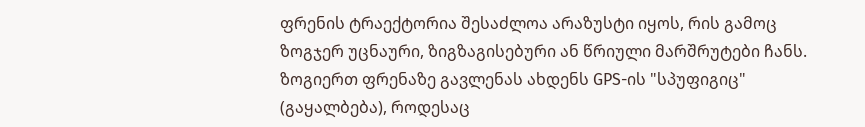ფრენის ტრაექტორია შესაძლოა არაზუსტი იყოს, რის გამოც ზოგჯერ უცნაური, ზიგზაგისებური ან წრიული მარშრუტები ჩანს.
ზოგიერთ ფრენაზე გავლენას ახდენს GPS-ის "სპუფიგიც" (გაყალბება), როდესაც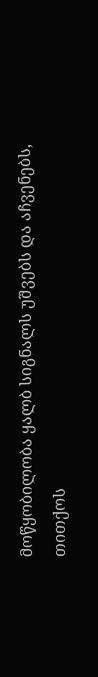მოწყობილობა ყალბ სიგნალს უშვებს და აჩვენებს, თითქოს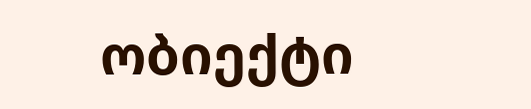ობიექტი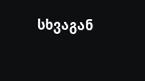სხვაგან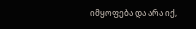იმყოფება და არა იქ,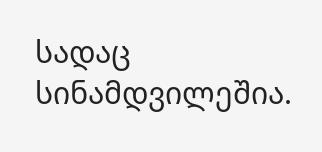სადაც სინამდვილეშია.